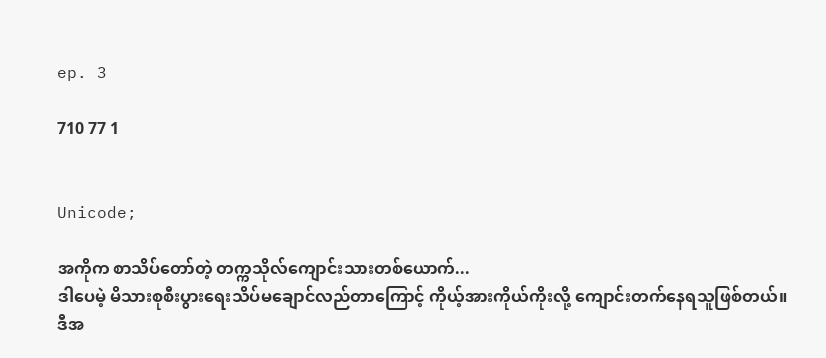ep. 3

710 77 1


Unicode;

အကိုက စာသိပ်တော်တဲ့ တက္ကသိုလ်ကျောင်းသားတစ်ယောက်...
ဒါပေမဲ့ မိသားစုစီးပွားရေးသိပ်မချောင်လည်တာကြောင့် ကိုယ့်အားကိုယ်ကိုးလို့ ကျောင်းတက်နေရသူဖြစ်တယ်။
ဒီအ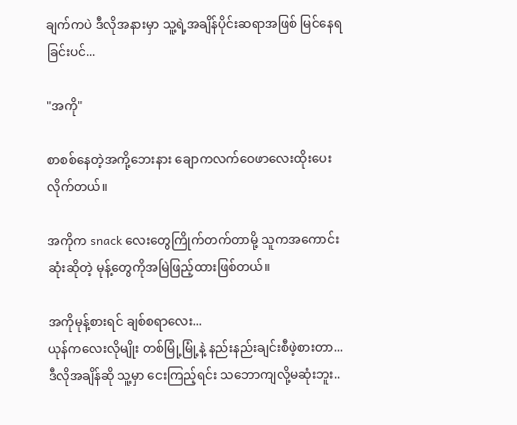ချက်ကပဲ ဒီလိုအနားမှာ သူ့ရဲ့အချိန်ပိုင်းဆရာအဖြစ် မြင်နေရခြင်းပင်...

"အကို"

စာစစ်နေတဲ့အကို့ဘေးနား ချောကလက်ဝေဖာလေးထိုးပေးလိုက်တယ်။

အကိုက snack လေးတွေကြိုက်တက်တာမို့ သူကအကောင်းဆုံးဆိုတဲ့ မုန့်တွေကိုအမြဲဖြည့်ထားဖြစ်တယ်။

အကိုမုန့်စားရင် ချစ်စရာလေး...
ယုန်ကလေးလိုမျိုး တစ်မြုံ့မြုံ့နဲ့ နည်းနည်းချင်းစီဖဲ့စားတာ...
ဒီလိုအချိန်ဆို သူ့မှာ ငေးကြည့်ရင်း သဘောကျလို့မဆုံးဘူး..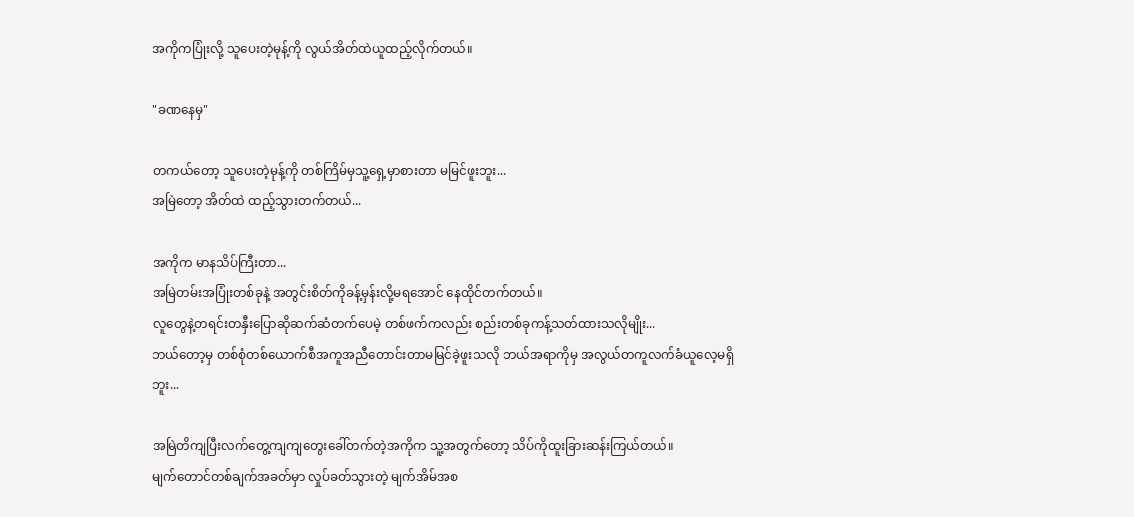အကိုကပြုံးလို့ သူပေးတဲ့မုန့်ကို လွယ်အိတ်ထဲယူထည့်လိုက်တယ်။

"ခဏနေမှ"

တကယ်တော့ သူပေးတဲ့မုန့်ကို တစ်ကြိမ်မှသူ့ရှေ့မှာစားတာ မမြင်ဖူးဘူး...
အမြဲတော့ အိတ်ထဲ ထည့်သွားတက်တယ်...

အကိုက မာနသိပ်ကြီးတာ...
အမြဲတမ်းအပြုံးတစ်ခုနဲ့ အတွင်းစိတ်ကိုခန့်မှန်းလို့မရအောင် နေထိုင်တက်တယ်။
လူတွေနဲ့တရင်းတနှီးပြောဆိုဆက်ဆံတက်ပေမဲ့ တစ်ဖက်ကလည်း စည်းတစ်ခုကန့်သတ်ထားသလိုမျိုး...
ဘယ်တော့မှ တစ်စုံတစ်ယောက်စီအကူအညီတောင်းတာမမြင်ခဲ့ဖူးသလို ဘယ်အရာကိုမှ အလွယ်တကူလက်ခံယူလေ့မရှိဘူး...

အမြဲတိကျပြီးလက်တွေ့ကျကျတွေးခေါ်တက်တဲ့အကိုက သူ့အတွက်တော့ သိပ်ကိုထူးခြားဆန်းကြယ်တယ်။
မျက်တောင်တစ်ချက်အခတ်မှာ လှုပ်ခတ်သွားတဲ့ မျက်အိမ်အစ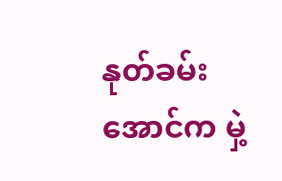နုတ်ခမ်းအောင်က မှဲ့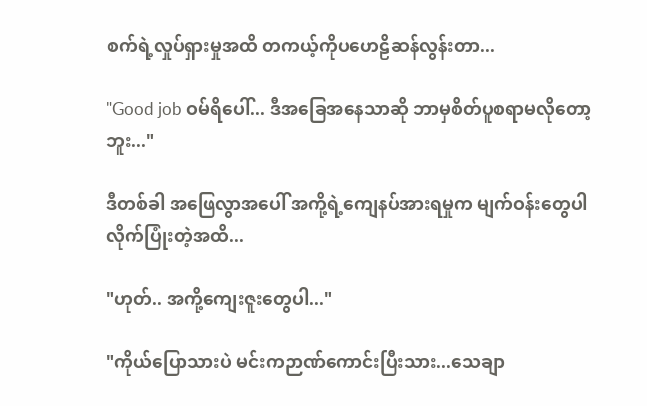စက်ရဲ့လှုပ်ရှားမှုအထိ တကယ့်ကိုပဟေဠိဆန်လွန်းတာ...

"Good job ဝမ်ရိပေါ်... ဒီအခြေအနေသာဆို ဘာမှစိတ်ပူစရာမလိုတော့ဘူး..."

ဒီတစ်ခါ အဖြေလွာအပေါ် အကို့ရဲ့ကျေနပ်အားရမှုက မျက်ဝန်းတွေပါလိုက်ပြုံးတဲ့အထိ...

"ဟုတ်.. အကို့ကျေးဇူးတွေပါ..."

"ကိုယ်ပြောသားပဲ မင်းကဉာဏ်ကောင်းပြီးသား...သေချာ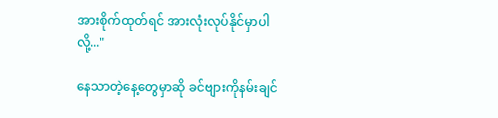အားစိုက်ထုတ်ရင် အားလုံးလုပ်နိုင်မှာပါလို့..."

နေသာတဲ့နေ့တွေမှာဆို ခင်ဗျားကိုနမ်းချင်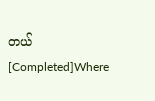တယ် [Completed]Where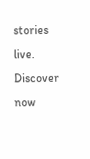stories live. Discover now